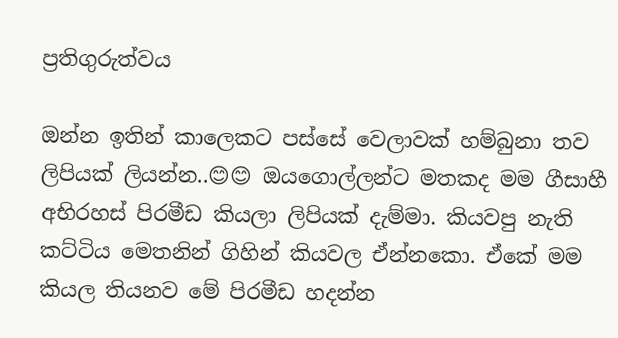ප්‍රතිගුරුත්වය

ඔන්න ඉතින් කාලෙකට පස්සේ වෙලාවක් හම්බුනා තව ලිපියක් ලියන්න..😊😊 ඔයගොල්ලන්ට මතකද මම ගීසාහී අභිරහස් පිරමීඩ කියලා ලිපියක් දැම්මා. කියවපු නැති කට්ටිය මෙතනින් ගිහින් කියවල ඒන්නකො. ඒකේ මම කියල තියනව මේ පිරමීඩ හදන්න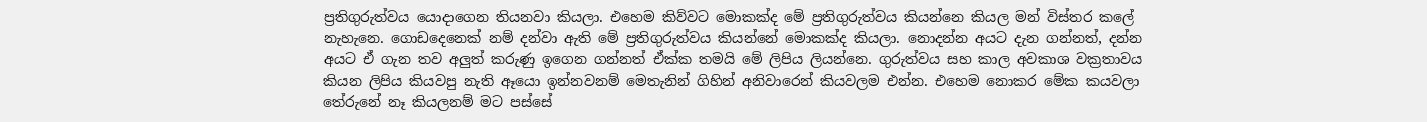ප්‍රතිගුරුත්වය යොදාගෙන තියනවා කියලා. එහෙම කිව්වට මොකක්ද මේ ප්‍රතිගුරුත්වය කියන්නෙ කියල මන් විස්තර කලේ නැහැනෙ. ගොඩදෙනෙක් නම් දන්වා ඇති මේ ප්‍රතිගුරුත්වය කියන්නේ මොකක්ද කියලා. නොදන්න අයට දැන ගන්නත්, දන්න අයට ඒ ගැන තව අලුත් කරුණු ඉගෙන ගන්නත් ඒක්ක තමයි මේ ලිපිය ලියන්නෙ. ගුරුත්වය සහ කාල අවකාශ වක්‍රතාවය කියන ලිපිය කියවපු නැති ඈයො ඉන්නවනම් මෙතැනින් ගිහින් අනිවාරෙන් කියවලම එන්න. එහෙම නොකර මේක කයවලා තේරුනේ නෑ කියලනම් මට පස්සේ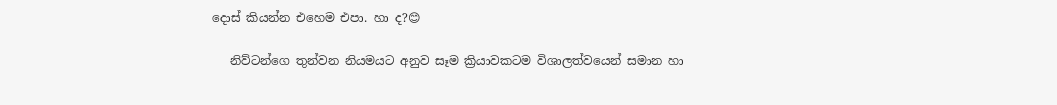දොස් කියන්න එහෙම එපා. හා ද?😊

   නිව්ටන්ගෙ තුන්වන නියමයට අනුව සෑම ක්‍රියාවකටම විශාලත්වයෙන් සමාන හා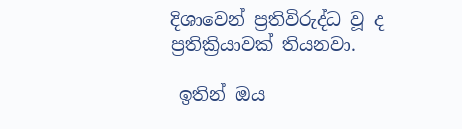දිශාවෙන් ප්‍රතිවිරුද්ධ වූ ද ප්‍රතික්‍රියාවක් තියනවා.

 ඉතින් ඔය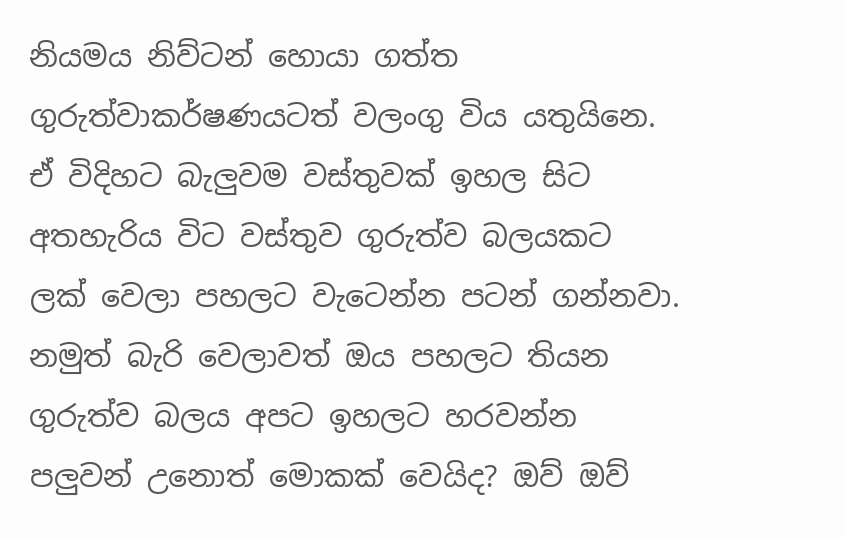නියමය නිව්ටන් හොයා ගත්ත ගුරුත්වාකර්ෂණයටත් වලංගු විය යතුයිනෙ. ඒ විදිහට බැලුවම වස්තුවක් ඉහල සිට අතහැරිය විට වස්තුව ගුරුත්ව බලයකට ලක් වෙලා පහලට වැටෙන්න පටන් ගන්නවා. නමුත් බැරි වෙලාවත් ඔය පහලට තියන ගුරුත්ව බලය අපට ඉහලට හරවන්න පලුවන් උනොත් මොකක් වෙයිද? ඔව් ඔව්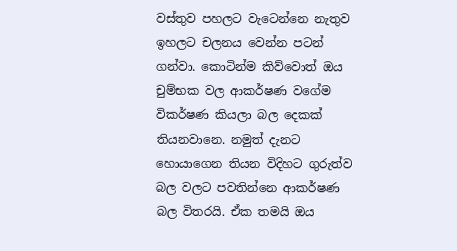වස්තුව පහලට වැටෙන්නෙ නැතුව ඉහලට චලනය වෙන්න පටන් ගන්වා. කොටින්ම කිව්වොත් ඔය චුම්භක වල ආකර්ෂණ වගේම විකර්ෂණ කියලා බල දෙකක් තියනවානෙ. නමුත් දැනට හොයාගෙන තියන විදිහට ගුරුත්ව බල වලට පවතින්නෙ ආකර්ෂණ බල විතරයි. ඒක තමයි ඔය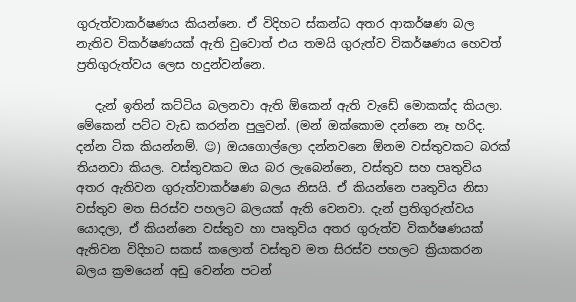ගුරුත්වාකර්ෂණය කියන්නෙ. ඒ විදිහට ස්කන්ධ අතර ආකර්ෂණ බල නැතිව විකර්ෂණයක් ඇති වුවොත් එය තමයි ගුරුත්ව විකර්ෂණය හෙවත් ප්‍රතිගුරුත්වය ලෙස හදුන්වන්නෙ.

   දැන් ඉතින් කට්ටිය බලනවා ඇති ඕකෙන් ඇති වැඩේ මොකක්ද කියලා. මේකෙන් පට්ට වැඩ කරන්න පුලුවන්. (මන් ඔක්කොම දන්නෙ නෑ හරිද. දන්න ටික කියන්නම්. ☺) ඔයගොල්ලො දන්නවනෙ ඕනම වස්තුවකට බරක් තියනවා කියල. වස්තුවකට ඔය බර ලැබෙන්නෙ, වස්තුව සහ පෘතුවිය අතර ඇතිවන ගුරුත්වාකර්ෂණ බලය නිසයි. ඒ කියන්නෙ පෘතුවිය නිසා වස්තුව මත සිරස්ව පහලට බලයක් ඇති වෙනවා. දැන් ප්‍රතිගුරුත්වය යොදලා, ඒ කියන්නෙ වස්තුව හා පෘතුවිය අතර ගුරුත්ව විකර්ෂණයක් ඇතිවන විදිහට සකස් කලොත් වස්තුව මත සිරස්ව පහලට ක්‍රියාකරන බලය ක්‍රමයෙන් අඩු වෙන්න පටන්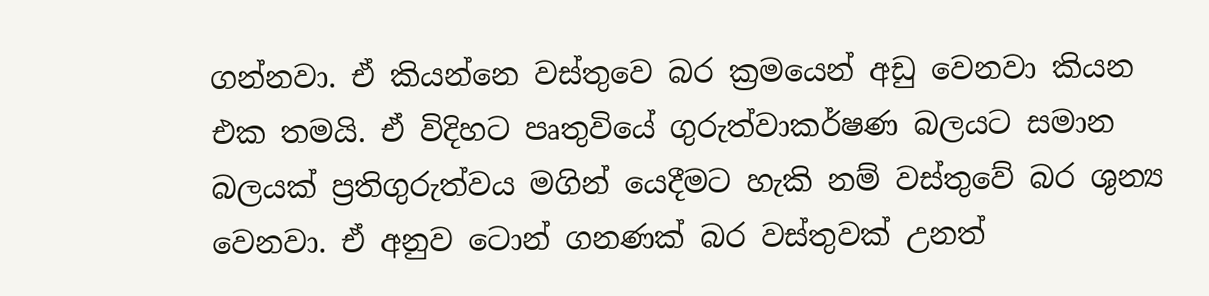ගන්නවා. ඒ කියන්නෙ වස්තුවෙ බර ක්‍රමයෙන් අඩු වෙනවා කියන එක තමයි. ඒ විදිහට පෘතුවියේ ගුරුත්වාකර්ෂණ බලයට සමාන බලයක් ප්‍රතිගුරුත්වය මගින් යෙදීමට හැකි නම් වස්තුවේ බර ශුන්‍ය වෙනවා. ඒ අනුව ටොන් ගනණක් බර වස්තුවක් උනත්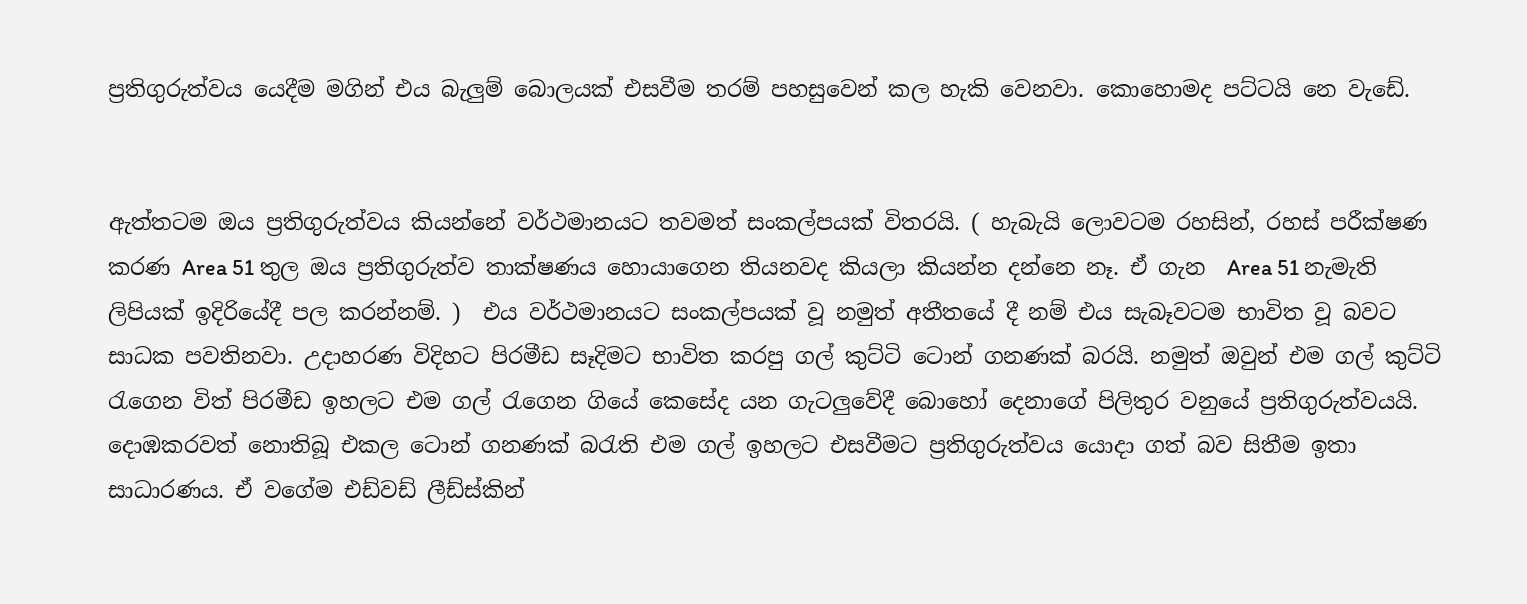ප්‍රතිගුරුත්වය යෙදීම මගින් එය බැලුම් බොලයක් එසවීම තරම් පහසුවෙන් කල හැකි වෙනවා. කොහොමද පට්ටයි නෙ වැඩේ.


ඇත්තටම ඔය ප්‍රතිගුරුත්වය කියන්නේ වර්ථමානයට තවමත් සංකල්පයක් විතරයි. ( හැබැයි ලොවටම රහසින්, රහස් පරීක්ෂණ කරණ Area 51 තුල ඔය ප්‍රතිගුරුත්ව තාක්ෂණය හොයාගෙන තියනවද කියලා කියන්න දන්නෙ නෑ. ඒ ගැන  Area 51 නැමැති ලිපියක් ඉදිරියේදී පල කරන්නම්. )  එය වර්ථමානයට සංකල්පයක් වූ නමුත් අතීතයේ දී නම් එය සැබෑවටම භාවිත වූ බවට සාධක පවතිනවා. උදාහරණ විදිහට පිරමීඩ සෑදිමට භාවිත කරපු ගල් කුට්ටි ටොන් ගනණක් බරයි. නමුත් ඔවුන් එම ගල් කුට්ටි රැගෙන විත් පිරමීඩ ඉහලට එම ගල් රැගෙන ගියේ කෙසේද යන ගැටලුවේදී බොහෝ දෙනාගේ පිලිතුර වනුයේ ප්‍රතිගුරුත්වයයි. දොඹකරවත් නොතිබූ එකල ටොන් ගනණක් බරැති එම ගල් ඉහලට එසවීමට ප්‍රතිගුරුත්වය යොදා ගත් බව සිතීම ඉතා සාධාරණය. ඒ වගේම එඩ්වඩ් ලීඩ්ස්කින්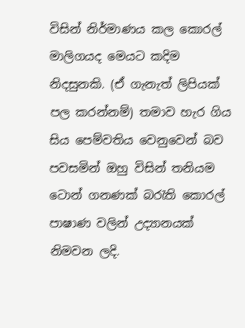විසින් නිර්මාණය කල කොරල් මාලිගයද මෙයට කදිම නිදසුනකි. (ඒ ගැනැත් ලිපියක් පල කරන්නම්) තමාව හැර ගිය සිය පෙම්වතිය වෙනුවෙන් බව පවසමින් ඔහු විසින් තනියම ටොන් ගනණක් බරැති කොරල් පාෂාණ වලින් උද්‍යානයක් නිමවන ලදි.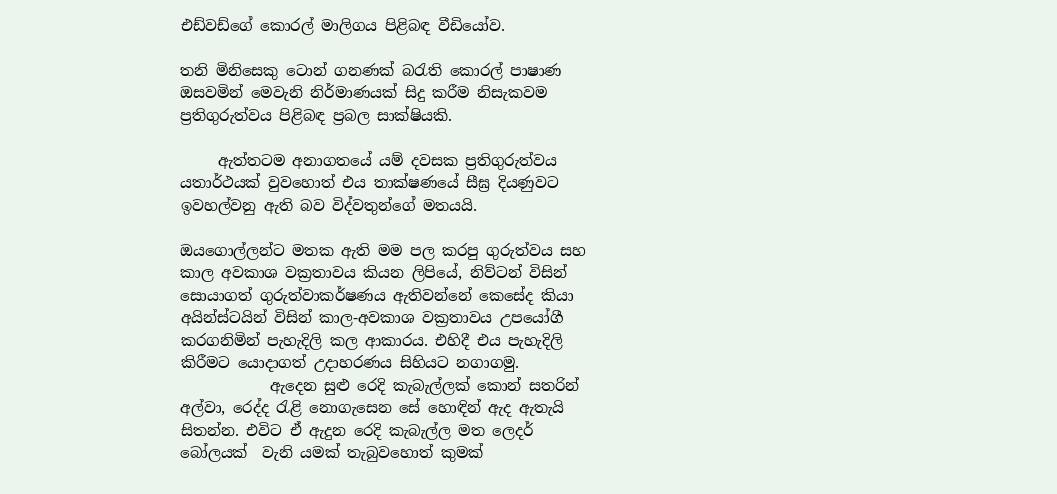එඩ්වඩ්ගේ කොරල් මාලිගය පිළිබඳ වීඩියෝව.

තනි මිනිසෙකු ටොන් ගනණක් බරැති කොරල් පාෂාණ ඔසවමින් මෙවැනි නිර්මාණයක් සිදු කරීම නිසැකවම ප්‍රතිගුරුත්වය පිළිබඳ ප්‍රබල සාක්ෂියකි.

     ඇත්තටම අනාගතයේ යම් දවසක ප්‍රතිගුරුත්වය යතාර්ථයක් වුවහොත් එය තාක්ෂණයේ සීඝ්‍ර දියණුවට ඉවහල්වනු ඇති බව විද්වතුන්ගේ මතයයි.

ඔයගොල්ලන්ට මතක ඇති මම පල කරපු ගුරුත්වය සහ කාල අවකාශ වක්‍රතාවය කියන ලිපියේ, නිව්ටන් විසින් සොයාගත් ගුරුත්වාකර්ෂණය ඇතිවන්නේ කෙසේද කියා අයින්ස්ටයින් විසින් කාල-අවකාශ වක්‍රතාවය උපයෝගී කරගනිමින් පැහැදිලි කල ආකාරය. එහිදී එය පැහැදිලි කිරීමට යොදාගත් උදාහරණය සිහියට නගාගමු.
            ඇදෙන සුළු රෙදි කැබැල්ලක් ක‍ොන් සතරින් අල්වා, රෙද්ද රැළි නොගැස‍ෙන ස‍ේ හොඳින් ඇද ඇතැයි සිතන්න. එවිට ඒ ඇදුන රෙදි කැබැල්ල මත ලෙදර් බෝලයක්  වැනි යමක් තැබුවහොත් කුමක්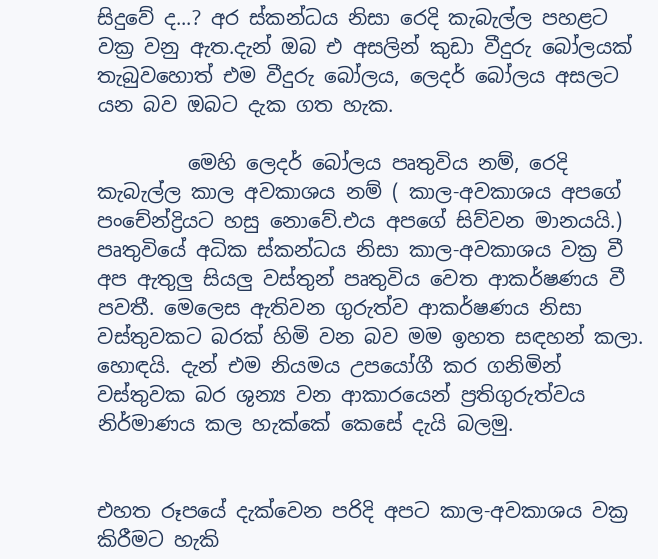සිදුවේ ද...? අර ස්කන්ධය නිසා රෙදි කැබැල්ල පහළට වක්‍ර වනු ඇත.දැන් ඔබ එ අසලින් කුඩා වීදුරු බෝලයක් තැබුවහොත් එම වීදුරු බෝලය, ලෙදර් බෝලය අසලට යන බව ඔබට දැක ගත හැක.

         මෙහි ලෙදර් බෝලය පෘතුවිය නම්, රෙදි කැබැල්ල කාල අවකාශය නම් ( කාල-අවකාශය අපගේ පංචේන්ද්‍රියට හසු නොවේ.එය අපගේ සිව්වන මානයයි.) පෘතුවියේ අධික ස්කන්ධය නිසා කාල-අවකාශය වක්‍ර වී අප ඇතුලු සියලු වස්තුන් පෘතුවිය වෙත ආකර්ෂණය වී පවතී. මෙලෙස ඇතිවන ගුරුත්ව ආකර්ෂණය නිසා වස්තුවකට බරක් හිමි වන බව මම ඉහත සඳහන් කලා. හොඳයි. දැන් එම නියමය උපයෝගී කර ගනිමින් වස්තුවක බර ශුන්‍ය වන ආකාරයෙන් ප්‍රතිගුරුත්වය නිර්මාණය කල හැක්කේ කෙසේ දැයි බලමු.


එහත රූපයේ දැක්වෙන පරිදි අපට කාල-අවකාශය වක්‍ර කිරීමට හැකි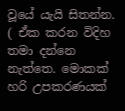වූයේ යැයි සිතන්න. ( ඒක කරන විදිහ තමා දන්නෙ නැත්තෙ. මොකක් හරි උපකරණයක්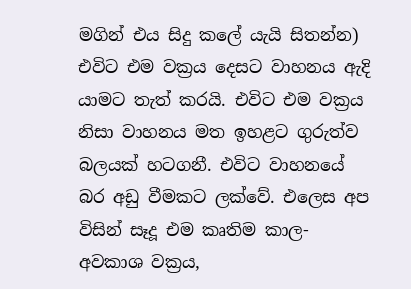මගින් එය සිදු කලේ යැයි සිතන්න) එවිට එම වක්‍රය දෙසට වාහනය ඇදි යාමට තැත් කරයි. එවිට එම වක්‍රය නිසා වාහනය මත ඉහළට ගුරුත්ව බලයක් හටගනී. එවිට වාහනයේ බර අඩු වීමකට ලක්වේ. එලෙස අප විසින් සෑදූ එම කෘතිම කාල-අවකාශ වක්‍රය,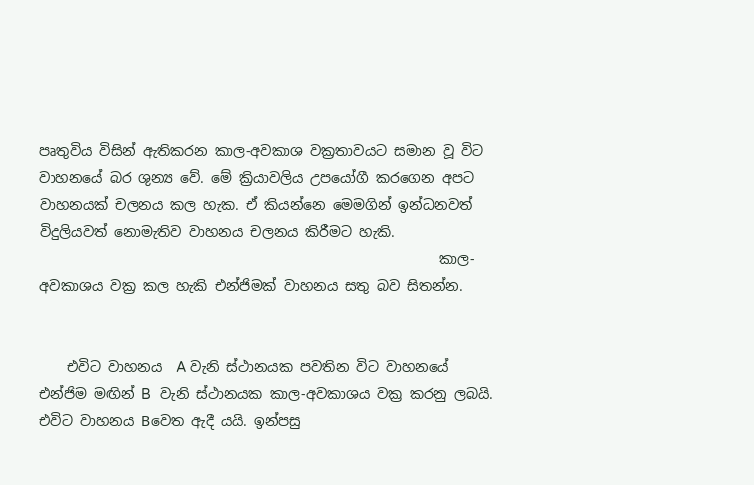පෘතුවිය විසින් ඇතිකරන කාල-අවකාශ වක්‍රතාවයට සමාන වූ විට වාහනයේ බර ශුන්‍ය වේ. මේ ක්‍රියාවලිය උපයෝගී කරගෙන අපට වාහනයක් චලනය කල හැක. ඒ කියන්නෙ මෙමගින් ඉන්ධනවත් විදුලියවත් නොමැතිව වාහනය චලනය කිරීමට හැකි.
                                                         කාල-අවකාශය වක්‍ර කල හැකි එන්ජිමක් වාහනය සතු බව සිතන්න.


    එවිට වාහනය  A වැනි ස්ථානයක පවතින විට වාහනයේ එන්ජිම මඟින් B  වැනි ස්ථානයක කාල-අවකාශය වක්‍ර කරනු ලබයි. එවිට වාහනය Bවෙත ඇදී යයි. ඉන්පසු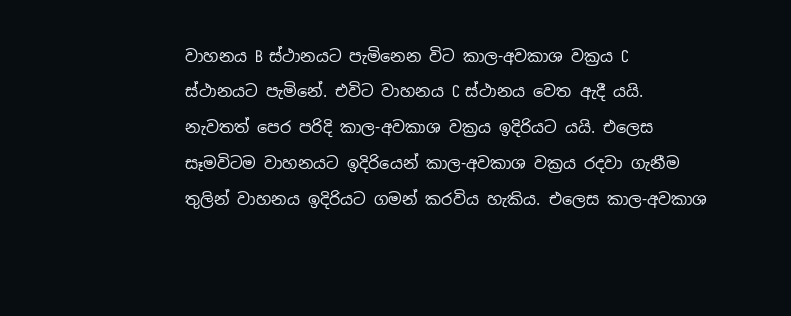වාහනය B ස්ථානයට පැමිනෙන විට කාල-අවකාශ වක්‍රය C ස්ථානයට පැමිනේ. එවිට වාහනය C ස්ථානය වෙත ඇදී යයි. නැවතත් පෙර පරිදි කාල-අවකාශ වක්‍රය ඉදිරියට යයි. එලෙස සෑමවිටම වාහනයට ඉදිරියෙන් කාල-අවකාශ වක්‍රය රදවා ගැනීම තුලින් වාහනය ඉදිරියට ගමන් කරවිය හැකිය. එලෙස කාල-අවකාශ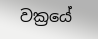වක්‍රයේ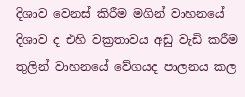දිශාව වෙනස් කිරීම මගින් වාහනයේ දිශාව ද එහි වක්‍රතාවය අඩු වැඩි කරීම තුලින් වාහනයේ වේගයද පාලනය කල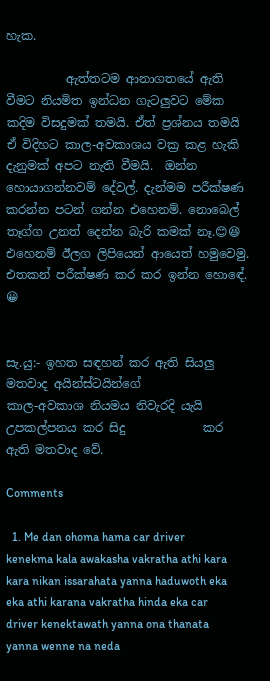හැක.

          ඇත්තටම ආනාගතයේ ඇති වීමට නියමිත ඉන්ධන ගැටලුවට මේක කදිම විසදුමක් තමයි. ඒත් ප්‍රශ්නය තමයි ඒ විදිහට කාල-අවකාශය වක්‍ර කළ හැකි දැනුමක් අපට නැති වීමයි.  ඔන්න හොයාගන්නවම් දේවල්. දැන්මම පරීක්ෂණ කරන්න පටන් ගන්න එහෙනම්. නොබෙල් තෑග්ග උනත් දෙන්න බැරි කමක් නෑ.😊😆 එහෙනම් ඊලග ලිපියෙන් ආයෙත් හමුවෙමු. එතකන් පරීක්ෂණ කර කර ඉන්න හොඳේ. 😀


සැ.යු:- ඉහත සඳහන් කර ඇති සියලු මතවාද අයින්ස්ටයින්ගේ                 කාල-අවකාශ නියමය නිවැරදි යැයි උපකල්පනය කර සිදු             කර ඇති මතවාද වේ.

Comments

  1. Me dan ohoma hama car driver kenekma kala awakasha vakratha athi kara kara nikan issarahata yanna haduwoth eka eka athi karana vakratha hinda eka car driver kenektawath yanna ona thanata yanna wenne na neda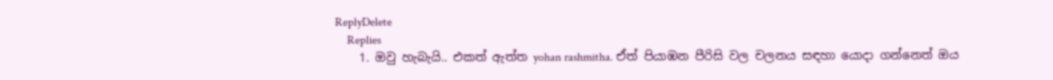ReplyDelete
    Replies
    1. ඔවු හැබැයි.. එකත් ඇත්ත yohan rashmitha. ඒත් පියාඹන පීරිසි වල චලනය සඳහා යොදා ගන්න‍ෙත් ඔය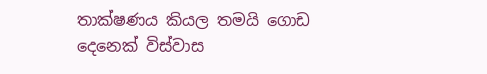තාක්ෂණය කියල තමයි ගොඩ දෙනෙක් විස්වාස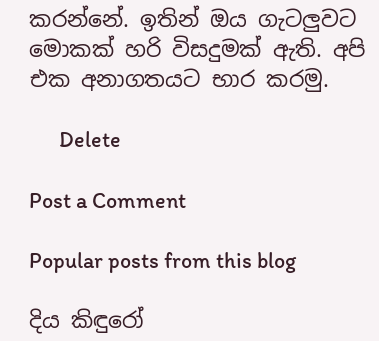කරන්නේ. ඉතින් ඔය ගැටලුවට මොකක් හරි විසදුමක් ඇති. අපි එක අනාගතයට භාර කරමු.

      Delete

Post a Comment

Popular posts from this blog

දිය කිඳුරෝ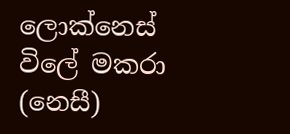ලොක්නෙස් විලේ මකරා (නෙසී)